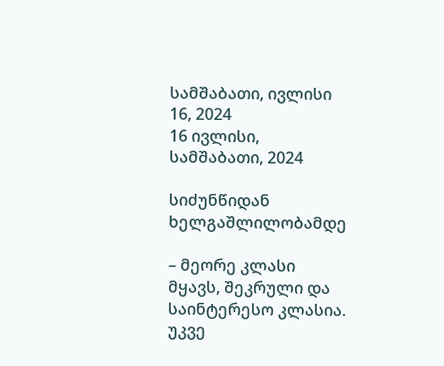სამშაბათი, ივლისი 16, 2024
16 ივლისი, სამშაბათი, 2024

სიძუნწიდან ხელგაშლილობამდე

– მეორე კლასი მყავს, შეკრული და საინტერესო კლასია. უკვე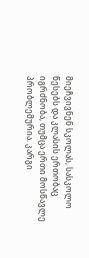მიეჩვივნენ სკოლას, სასკოლო წესებს და კლასის ერთობაც იგრძნობა, თუმცა ერთი მოსწავლე პრობლემურია. კარგი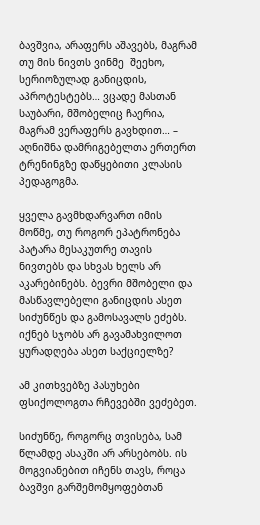ბავშვია, არაფერს აშავებს, მაგრამ თუ მის ნივთს ვინმე  შეეხო, სერიოზულად განიცდის, აპროტესტებს… ვცადე მასთან საუბარი, მშობელიც ჩაერია, მაგრამ ვერაფერს გავხდით… – აღნიშნა დამრიგებელთა ერთერთ ტრენინგზე დაწყებითი კლასის პედაგოგმა.

ყველა გავმხდარვართ იმის მოწმე, თუ როგორ ეპატრონება პატარა მესაკუთრე თავის ნივთებს და სხვას ხელს არ აკარებინებს. ბევრი მშობელი და მასწავლებელი განიცდის ასეთ სიძუნწეს და გამოსავალს ეძებს. იქნებ სჯობს არ გავამახვილოთ ყურადღება ასეთ საქციელზე?

ამ კითხვებზე პასუხები ფსიქოლოგთა რჩევებში ვეძებეთ.

სიძუნწე, როგორც თვისება, სამ წლამდე ასაკში არ არსებობს. ის მოგვიანებით იჩენს თავს, როცა ბავშვი გარშემომყოფებთან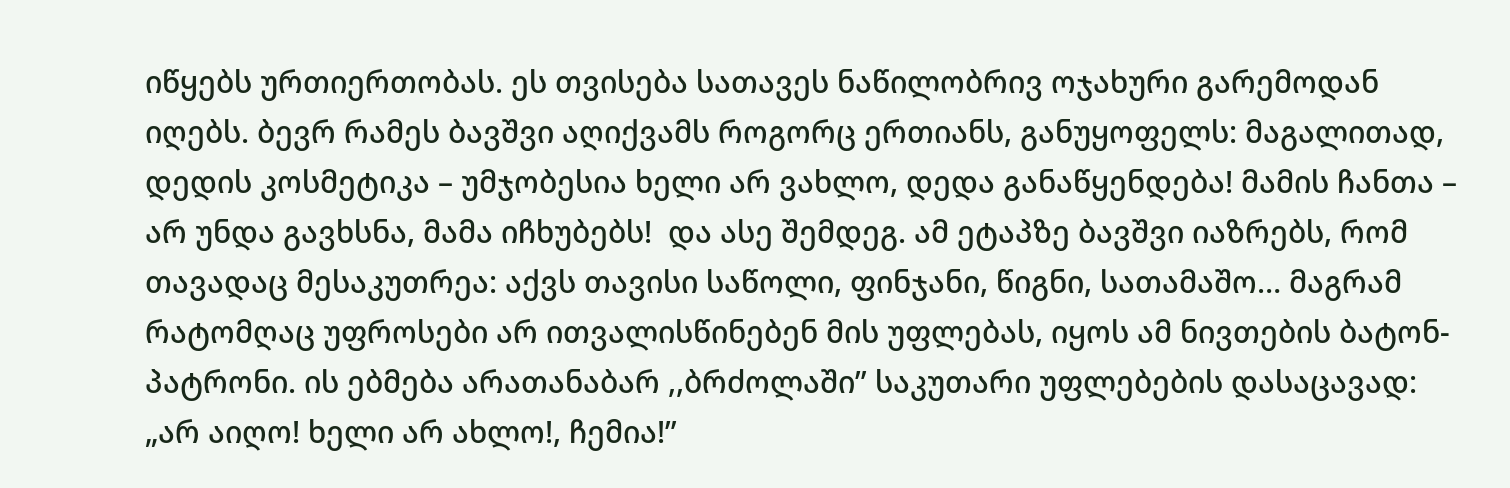იწყებს ურთიერთობას. ეს თვისება სათავეს ნაწილობრივ ოჯახური გარემოდან იღებს. ბევრ რამეს ბავშვი აღიქვამს როგორც ერთიანს, განუყოფელს: მაგალითად, დედის კოსმეტიკა – უმჯობესია ხელი არ ვახლო, დედა განაწყენდება! მამის ჩანთა – არ უნდა გავხსნა, მამა იჩხუბებს!  და ასე შემდეგ. ამ ეტაპზე ბავშვი იაზრებს, რომ თავადაც მესაკუთრეა: აქვს თავისი საწოლი, ფინჯანი, წიგნი, სათამაშო… მაგრამ რატომღაც უფროსები არ ითვალისწინებენ მის უფლებას, იყოს ამ ნივთების ბატონ-პატრონი. ის ებმება არათანაბარ ,,ბრძოლაში” საკუთარი უფლებების დასაცავად: „არ აიღო! ხელი არ ახლო!, ჩემია!”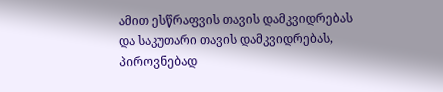ამით ესწრაფვის თავის დამკვიდრებას და საკუთარი თავის დამკვიდრებას, პიროვნებად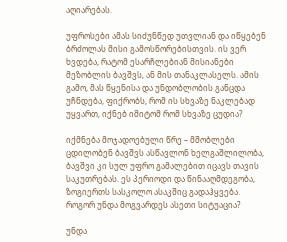აღიარებას.

უფროსები ამას სიძუნწედ უთვლიან და იწყებენ ბრძოლას მისი გამოსწორებისთვის. ის ვერ ხვდება, რატომ ესარჩლებიან მისიანები მეზობლის ბავშვს, ან მის თანაკლასელს. ამის გამო, მას წყენისა და უნდობლობის განცდა უჩნდება, ფიქრობს, რომ ის სხვაზე ნაკლებად უყვართ, იქნებ იმიტომ რომ სხვაზე ცუდია?

იქმნება მოჯადოებული წრე – მშობლები ცდილობენ ბავშვს ასწავლონ ხელგაშლილობა, ბავშვი კი სულ უფრო გამალებით იცავს თავის საკუთრებას. ეს პერიოდი და წინააღმდეგობა, ზოგიერთს სასკოლო ასაკშიც გადაჰყვება.
როგორ უნდა მოგვარდეს ასეთი სიტუაცია?

უნდა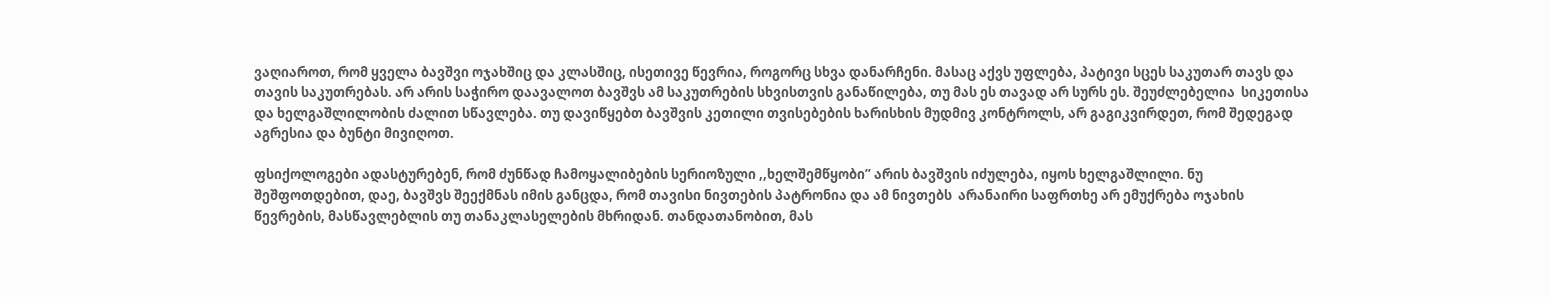ვაღიაროთ, რომ ყველა ბავშვი ოჯახშიც და კლასშიც, ისეთივე წევრია, როგორც სხვა დანარჩენი. მასაც აქვს უფლება, პატივი სცეს საკუთარ თავს და თავის საკუთრებას. არ არის საჭირო დაავალოთ ბავშვს ამ საკუთრების სხვისთვის განაწილება, თუ მას ეს თავად არ სურს ეს. შეუძლებელია  სიკეთისა და ხელგაშლილობის ძალით სწავლება. თუ დავიწყებთ ბავშვის კეთილი თვისებების ხარისხის მუდმივ კონტროლს, არ გაგიკვირდეთ, რომ შედეგად აგრესია და ბუნტი მივიღოთ.

ფსიქოლოგები ადასტურებენ, რომ ძუნწად ჩამოყალიბების სერიოზული ,,ხელშემწყობი” არის ბავშვის იძულება, იყოს ხელგაშლილი. ნუ შეშფოთდებით, დაე, ბავშვს შეექმნას იმის განცდა, რომ თავისი ნივთების პატრონია და ამ ნივთებს  არანაირი საფრთხე არ ემუქრება ოჯახის წევრების, მასწავლებლის თუ თანაკლასელების მხრიდან. თანდათანობით, მას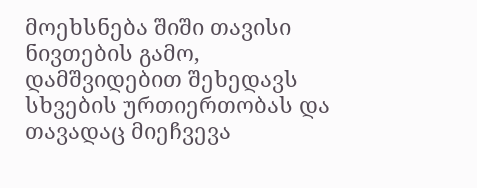მოეხსნება შიში თავისი ნივთების გამო,  დამშვიდებით შეხედავს სხვების ურთიერთობას და თავადაც მიეჩვევა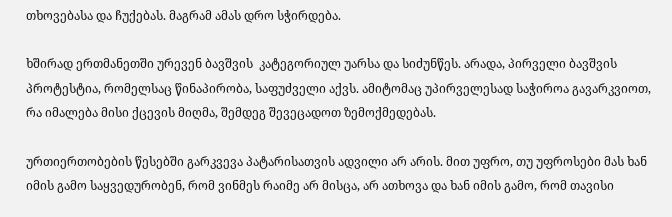თხოვებასა და ჩუქებას. მაგრამ ამას დრო სჭირდება.

ხშირად ერთმანეთში ურევენ ბავშვის  კატეგორიულ უარსა და სიძუნწეს. არადა, პირველი ბავშვის პროტესტია, რომელსაც წინაპირობა, საფუძველი აქვს. ამიტომაც უპირველესად საჭიროა გავარკვიოთ, რა იმალება მისი ქცევის მიღმა, შემდეგ შევეცადოთ ზემოქმედებას.

ურთიერთობების წესებში გარკვევა პატარისათვის ადვილი არ არის. მით უფრო, თუ უფროსები მას ხან იმის გამო საყვედურობენ, რომ ვინმეს რაიმე არ მისცა, არ ათხოვა და ხან იმის გამო, რომ თავისი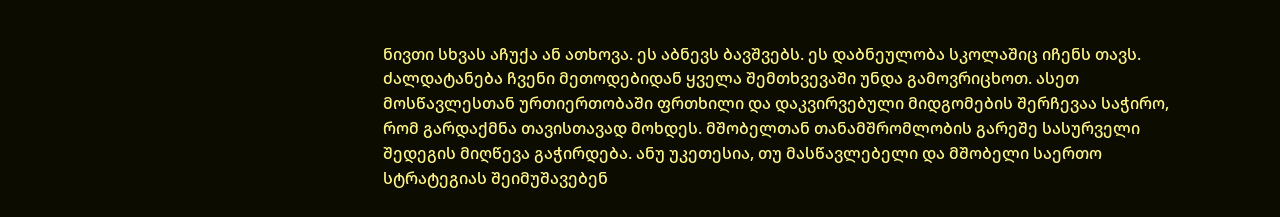ნივთი სხვას აჩუქა ან ათხოვა. ეს აბნევს ბავშვებს. ეს დაბნეულობა სკოლაშიც იჩენს თავს. ძალდატანება ჩვენი მეთოდებიდან ყველა შემთხვევაში უნდა გამოვრიცხოთ. ასეთ მოსწავლესთან ურთიერთობაში ფრთხილი და დაკვირვებული მიდგომების შერჩევაა საჭირო, რომ გარდაქმნა თავისთავად მოხდეს. მშობელთან თანამშრომლობის გარეშე სასურველი შედეგის მიღწევა გაჭირდება. ანუ უკეთესია, თუ მასწავლებელი და მშობელი საერთო სტრატეგიას შეიმუშავებენ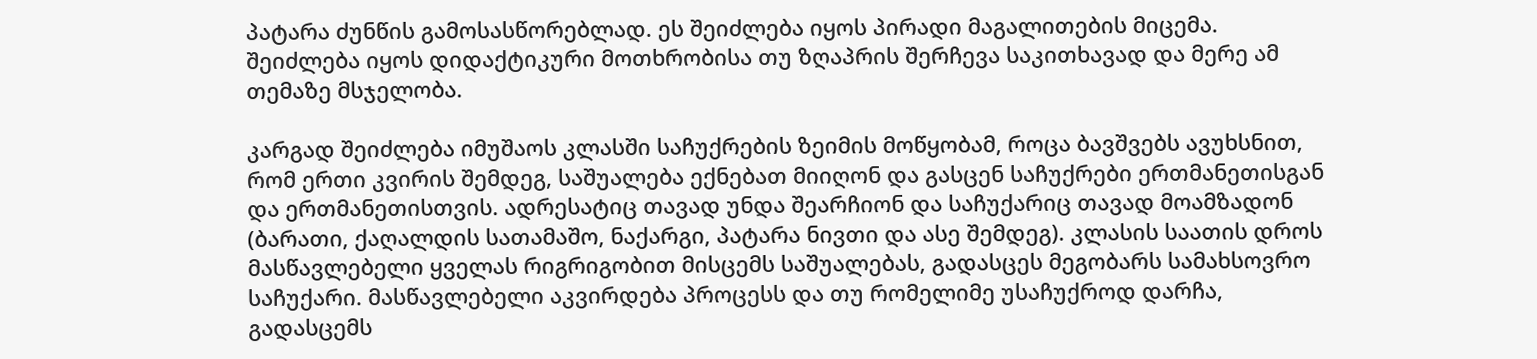პატარა ძუნწის გამოსასწორებლად. ეს შეიძლება იყოს პირადი მაგალითების მიცემა. შეიძლება იყოს დიდაქტიკური მოთხრობისა თუ ზღაპრის შერჩევა საკითხავად და მერე ამ თემაზე მსჯელობა.

კარგად შეიძლება იმუშაოს კლასში საჩუქრების ზეიმის მოწყობამ, როცა ბავშვებს ავუხსნით, რომ ერთი კვირის შემდეგ, საშუალება ექნებათ მიიღონ და გასცენ საჩუქრები ერთმანეთისგან და ერთმანეთისთვის. ადრესატიც თავად უნდა შეარჩიონ და საჩუქარიც თავად მოამზადონ (ბარათი, ქაღალდის სათამაშო, ნაქარგი, პატარა ნივთი და ასე შემდეგ). კლასის საათის დროს მასწავლებელი ყველას რიგრიგობით მისცემს საშუალებას, გადასცეს მეგობარს სამახსოვრო საჩუქარი. მასწავლებელი აკვირდება პროცესს და თუ რომელიმე უსაჩუქროდ დარჩა, გადასცემს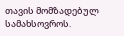თავის მომზადებულ სამახსოვროს.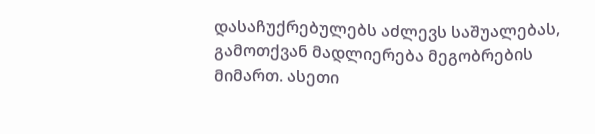დასაჩუქრებულებს აძლევს საშუალებას, გამოთქვან მადლიერება მეგობრების მიმართ. ასეთი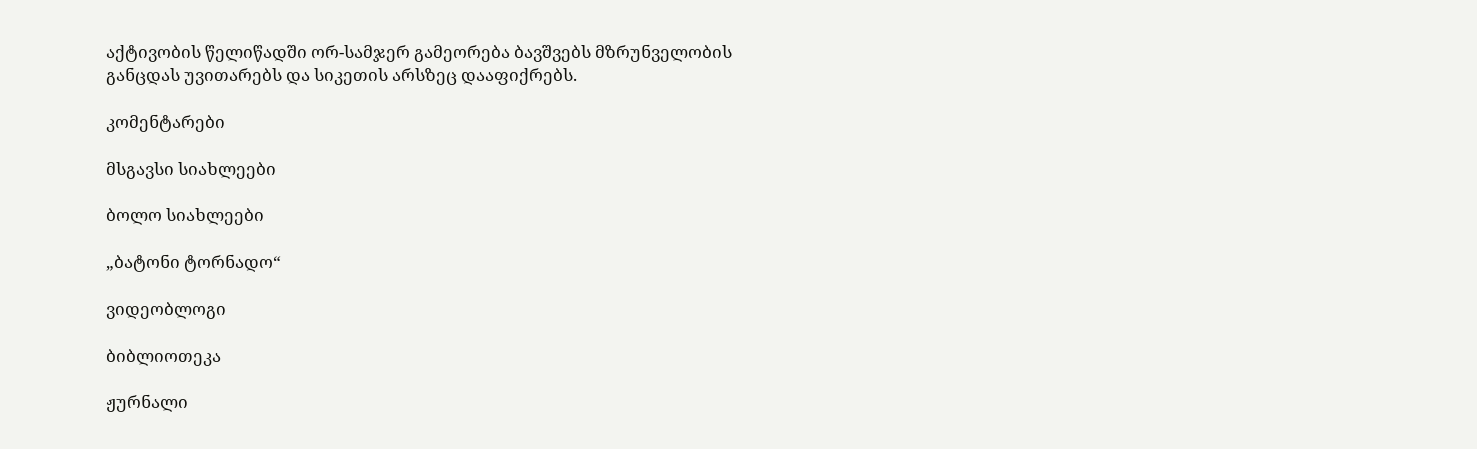აქტივობის წელიწადში ორ-სამჯერ გამეორება ბავშვებს მზრუნველობის განცდას უვითარებს და სიკეთის არსზეც დააფიქრებს.

კომენტარები

მსგავსი სიახლეები

ბოლო სიახლეები

„ბატონი ტორნადო“

ვიდეობლოგი

ბიბლიოთეკა

ჟურნალი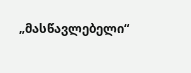„მასწავლებელი“